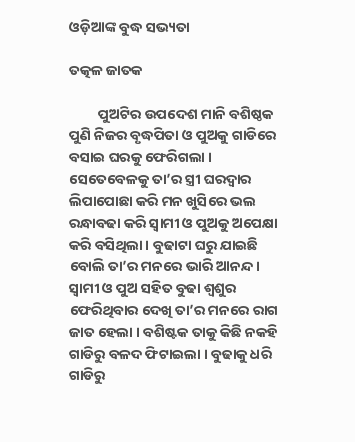ଓଡ଼ିଆଙ୍କ ବୁଦ୍ଧ ସଭ୍ୟତା

ତତ୍କଳ ଜାତକ

         ପୁଅଟିର ଉପଦେଶ ମାନି ବଶିଷ୍ଠକ ପୁଣି ନିଜର ବୃଦ୍ଧପିତା ଓ ପୁଅକୁ ଗାଡିରେ ବସାଇ ଘରକୁ ଫେରିଗଲା । ସେତେବେଳକୁ ତା’ର ସ୍ତ୍ରୀ ଘରଦ୍ୱାର ଲିପାପୋଛା କରି ମନ ଖୁସିରେ ଭଲ ରନ୍ଧାବଢା କରି ସ୍ୱାମୀ ଓ ପୁଅକୁ ଅପେକ୍ଷା କରି ବସିଥିଲା । ବୁଢାଟା ଘରୁ ଯାଇଛି ବୋଲି ତା’ର ମନରେ ଭାରି ଆନନ୍ଦ । ସ୍ୱାମୀ ଓ ପୁଅ ସହିତ ବୁଢା ଶ୍ୱଶୁର ଫେରିଥିବାର ଦେଖି ତା’ର ମନରେ ରାଗ ଜାତ ହେଲା । ବଶିଷ୍ଟକ ତାକୁ କିଛି ନକହି ଗାଡିରୁ ବଳଦ ଫିଟାଇଲା । ବୁଢାକୁ ଧରି ଗାଡିରୁ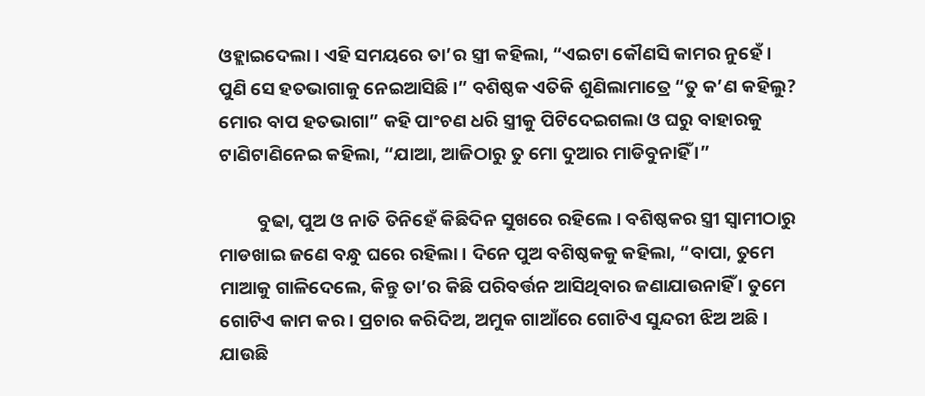ଓହ୍ଲାଇଦେଲା । ଏହି ସମୟରେ ତା’ର ସ୍ତ୍ରୀ କହିଲା, “ଏଇଟା କୌଣସି କାମର ନୁହେଁ । ପୁଣି ସେ ହତଭାଗାକୁ ନେଇଆସିଛି ।” ବଶିଷ୍ଠକ ଏତିକି ଶୁଣିଲାମାତ୍ରେ “ତୁ କ’ଣ କହିଲୁ? ମୋର ବାପ ହତଭାଗା” କହି ପାଂଚଣ ଧରି ସ୍ତ୍ରୀକୁ ପିଟିଦେଇଗଲା ଓ ଘରୁ ବାହାରକୁ ଟାଣିଟାଣିନେଇ କହିଲା, “ଯାଆ, ଆଜିଠାରୁ ତୁ ମୋ ଦୁଆର ମାଡିବୁନାହିଁ ।”

         ବୁଢା, ପୁଅ ଓ ନାତି ତିନିହେଁ କିଛିଦିନ ସୁଖରେ ରହିଲେ । ବଶିଷ୍ଠକର ସ୍ତ୍ରୀ ସ୍ୱାମୀଠାରୁ ମାଡଖାଇ ଜଣେ ବନ୍ଧୁ ଘରେ ରହିଲା । ଦିନେ ପୁଅ ବଶିଷ୍ଠକକୁ କହିଲା, “ବାପା, ତୁମେ ମାଆକୁ ଗାଳିଦେଲେ, କିନ୍ତୁ ତା’ର କିଛି ପରିବର୍ତ୍ତନ ଆସିଥିବାର ଜଣାଯାଉନାହିଁ । ତୁମେ ଗୋଟିଏ କାମ କର । ପ୍ରଚାର କରିଦିଅ, ଅମୁକ ଗାଆଁରେ ଗୋଟିଏ ସୁନ୍ଦରୀ ଝିଅ ଅଛି । ଯାଉଛି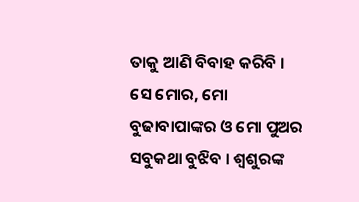ତାକୁ ଆଣି ବିବାହ କରିବି । ସେ ମୋର, ମୋ ବୁଢାବାପାଙ୍କର ଓ ମୋ ପୁଅର ସବୁକଥା ବୁଝିବ । ଶ୍ୱଶୁରଙ୍କ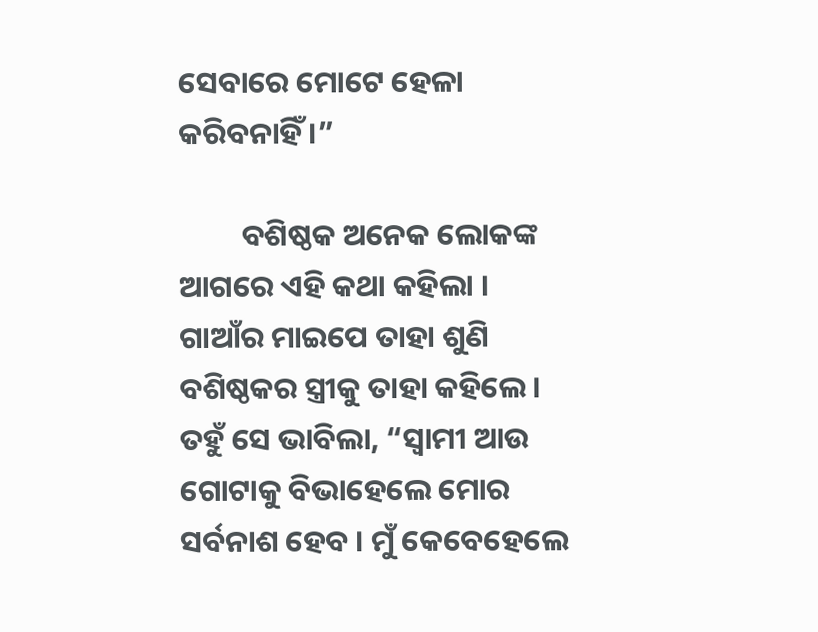ସେବାରେ ମୋଟେ ହେଳା କରିବନାହିଁ ।”

         ବଶିଷ୍ଠକ ଅନେକ ଲୋକଙ୍କ ଆଗରେ ଏହି କଥା କହିଲା । ଗାଆଁର ମାଇପେ ତାହା ଶୁଣି ବଶିଷ୍ଠକର ସ୍ତ୍ରୀକୁ ତାହା କହିଲେ । ତହୁଁ ସେ ଭାବିଲା, “ସ୍ୱାମୀ ଆଉ ଗୋଟାକୁ ବିଭାହେଲେ ମୋର ସର୍ବନାଶ ହେବ । ମୁଁ କେବେହେଲେ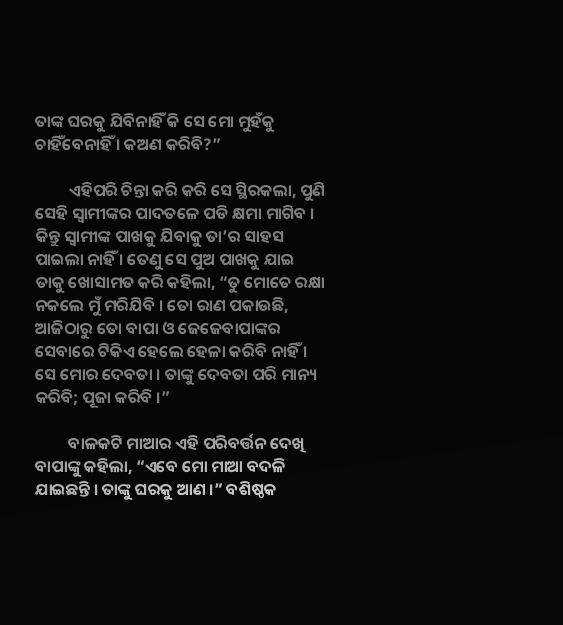ତାଙ୍କ ଘରକୁ ଯିବିନାହିଁ କି ସେ ମୋ ମୁହଁକୁ ଚାହିଁବେନାହିଁ । କଅଣ କରିବି?”

         ଏହିପରି ଚିନ୍ତା କରି କରି ସେ ସ୍ଥିରକଲା, ପୁଣି ସେହି ସ୍ୱାମୀଙ୍କର ପାଦତଳେ ପଡି କ୍ଷମା ମାଗିବ । କିନ୍ତୁ ସ୍ୱାମୀଙ୍କ ପାଖକୁ ଯିବାକୁ ତା’ର ସାହସ ପାଇଲା ନାହିଁ । ତେଣୁ ସେ ପୁଅ ପାଖକୁ ଯାଇ ତାକୁ ଖୋସାମତ କରି କହିଲା, “ତୁ ମୋତେ ରକ୍ଷା ନକଲେ ମୁଁ ମରିଯିବି । ତୋ ରାଣ ପକାଉଛି, ଆଜିଠାରୁ ତୋ ବାପା ଓ ଜେଜେବାପାଙ୍କର ସେବାରେ ଟିକିଏ ହେଲେ ହେଳା କରିବି ନାହିଁ । ସେ ମୋର ଦେବତା । ତାଙ୍କୁ ଦେବତା ପରି ମାନ୍ୟ କରିବି; ପୂଜା କରିବି ।”

         ବାଳକଟି ମାଆର ଏହି ପରିବର୍ତ୍ତନ ଦେଖି ବାପାଙ୍କୁ କହିଲା, “ଏବେ ମୋ ମାଆ ବଦଳି ଯାଇଛନ୍ତି । ତାଙ୍କୁ ଘରକୁ ଆଣ ।” ବଶିଷ୍ଠକ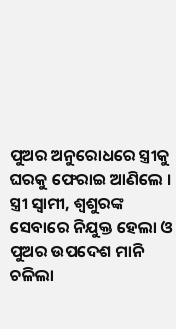ପୁଅର ଅନୁରୋଧରେ ସ୍ତ୍ରୀକୁ ଘରକୁ ଫେରାଇ ଆଣିଲେ । ସ୍ତ୍ରୀ ସ୍ୱାମୀ, ଶ୍ୱଶୁରଙ୍କ ସେବାରେ ନିଯୁକ୍ତ ହେଲା ଓ ପୁଅର ଉପଦେଶ ମାନି ଚଳିଲା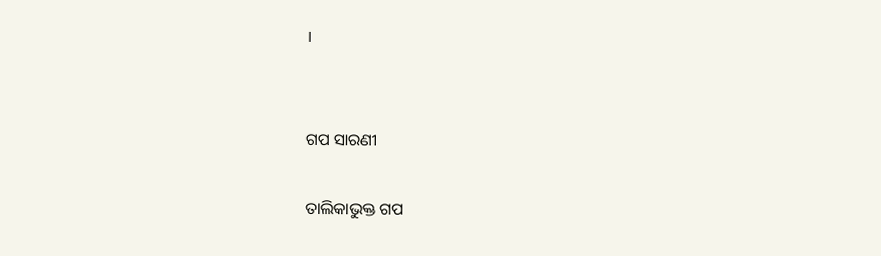।


ଗପ ସାରଣୀ

ତାଲିକାଭୁକ୍ତ ଗପ